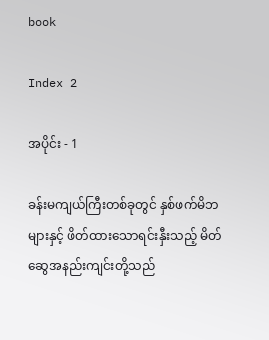book

Index 2

အပိုင်း - 1

ခန်းမကျယ်ကြီးတစ်ခုတွင် နှစ်ဖက်မိဘများနှင့် ဖိတ်ထားသောရင်းနှီးသည့် မိတ်ဆွေအနည်းကျင်းတို့သည်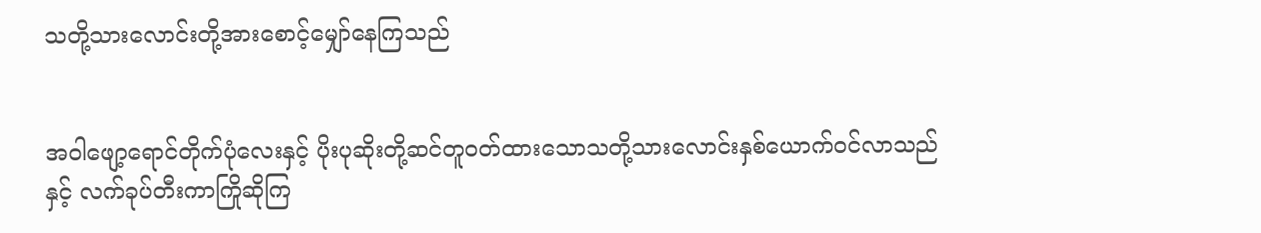သတို့သားလောင်းတို့အားစောင့်မျှော်နေကြသည်


အဝါဖျော့ရောင်တိုက်ပုံလေးနှင့် ပိုးပုဆိုးတို့ဆင်တူဝတ်ထားသောသတို့သားလောင်းနှစ်ယောက်ဝင်လာသည်နှင့် လက်ခုပ်တီးကာကြိုဆိုကြ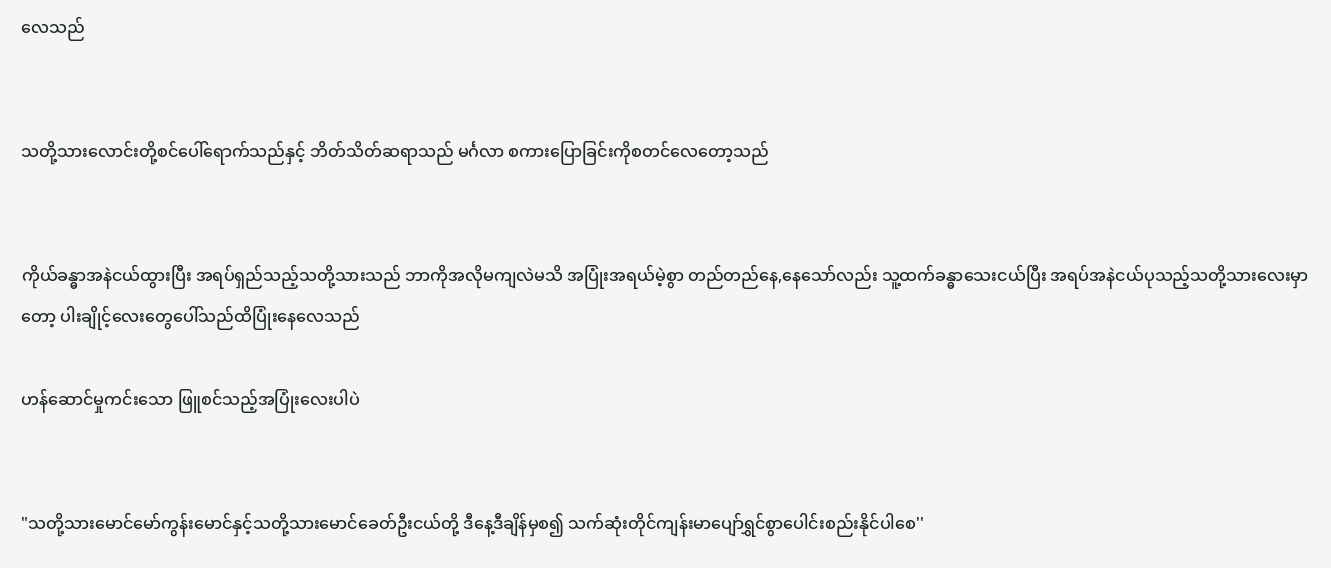လေသည်


သတို့သားလောင်းတို့စင်ပေါ်ရောက်သည်နှင့် ဘိတ်သိတ်ဆရာသည် မင်္ဂလာ စကားပြောခြင်းကိုစတင်လေတော့သည်


ကိုယ်ခန္ဓာအနဲငယ်ထွားပြီး အရပ်ရှည်သည့်သတို့သားသည် ဘာကိုအလိုမကျလဲမသိ အပြုံးအရယ်မဲ့စွာ တည်တည်နေ,နေသော်လည်း သူ့ထက်ခန္ဓာသေးငယ်ပြီး အရပ်အနဲငယ်ပုသည့်သတို့သားလေးမှာတော့ ပါးချိုင့်လေးတွေပေါ်သည်ထိပြုံးနေလေသည်

ဟန်ဆောင်မှုကင်းသော ဖြူစင်သည့်အပြုံးလေးပါပဲ


"သတို့သားမောင်မော်ကွန်းမောင်နှင့်သတို့သားမောင်ခေတ်ဦးငယ်တို့ ဒီနေ့ဒီချိန်မှစ၍ သက်ဆုံးတိုင်ကျန်းမာပျော်ရွှင်စွာပေါင်းစည်းနိုင်ပါစေ''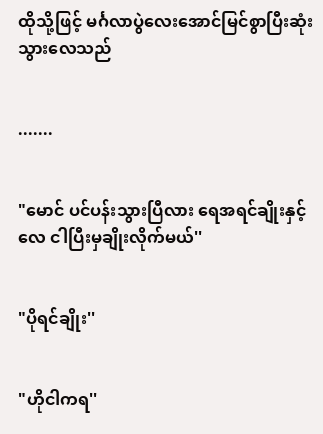ထိုသို့ဖြင့် မင်္ဂလာပွဲလေးအောင်မြင်စွာပြီးဆုံးသွားလေသည်


.......


"မောင် ပင်ပန်းသွားပြီလား ရေအရင်ချိုးနှင့်လေ ငါပြီးမှချိုးလိုက်မယ်''


"ပိုရင်ချိုး''


"ဟိုငါကရ''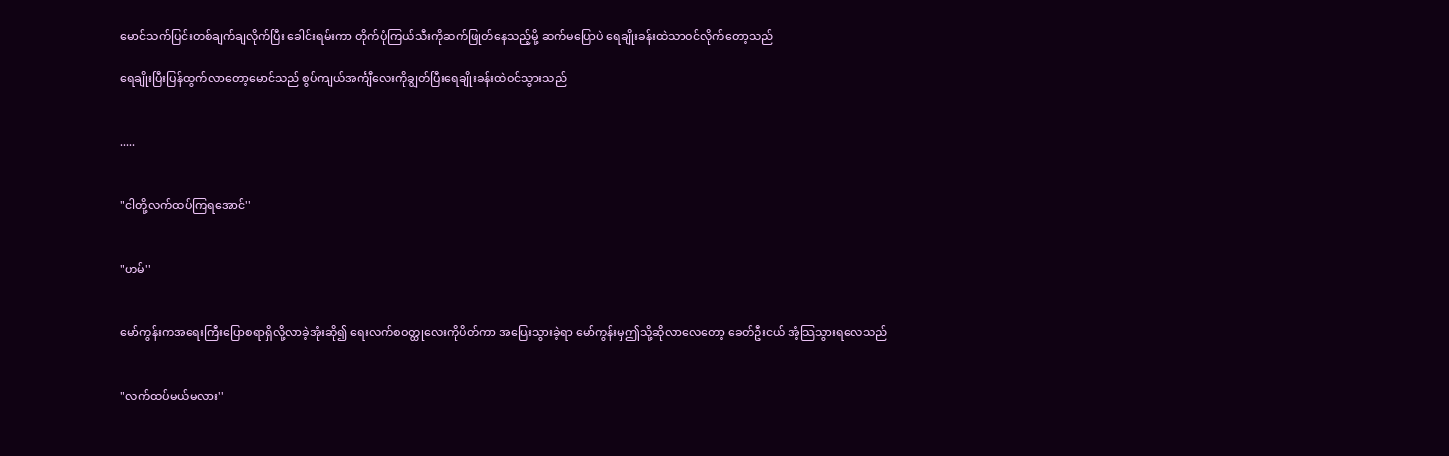မောင်သက်ပြင်းတစ်ချက်ချလိုက်ပြီး ခေါင်းရမ်းကာ တိုက်ပုံကြယ်သီးကိုဆက်ဖြုတ်နေသည့်မို့ ဆက်မပြောပဲ ရေချိုးခန်းထဲသာဝင်လိုက်တော့သည်

ရေချိုးပြီးပြန်ထွက်လာတော့မောင်သည် စွပ်ကျယ်အင်္ကျီလေးကိုချွတ်ပြီးရေချိုးခန်းထဲဝင်သွားသည်


.....


"ငါတို့လက်ထပ်ကြရအောင်''


"ဟမ်''


မော်ကွန်းကအရေးကြီးပြောစရာရှိလို့လာခဲ့အုံးဆို၍ ရေးလက်စဝတ္ထုလေးကိုပိတ်ကာ အပြေးသွားခဲ့ရာ မော်ကွန်းမှဤသို့ဆိုလာလေတော့ ခေတ်ဦးငယ် အံ့သြသွားရလေသည်


"လက်ထပ်မယ်မလား''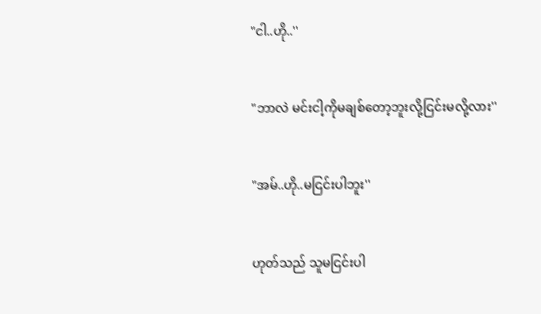"ငါ..ဟို..''


"ဘာလဲ မင်းငါ့ကိုမချစ်တော့ဘူးလို့ငြင်းမလို့လား''


"အမ်..ဟို..မငြင်းပါဘူး''


ဟုတ်သည် သူမငြင်းပါ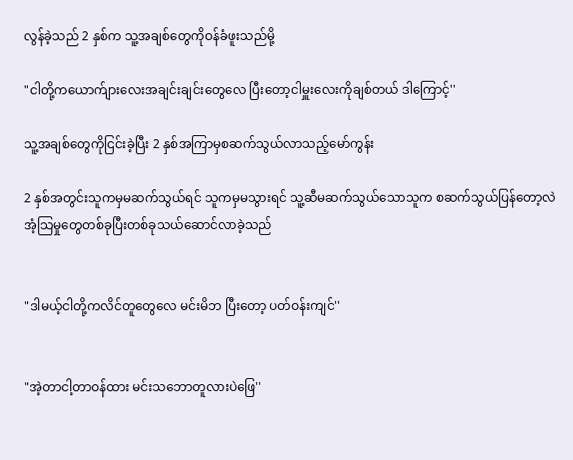လွန်ခဲ့သည် 2 နှစ်က သူ့အချစ်တွေကိုဝန်ခံဖူးသည်မို့

"ငါတို့ကယောက်ျားလေးအချင်းချင်းတွေလေ ပြီးတော့ငါမှူးလေးကိုချစ်တယ် ဒါကြောင့်''

သူ့အချစ်တွေကိုငြင်းခဲ့ပြီး 2 နှစ်အကြာမှစဆက်သွယ်လာသည့်မော်ကွန်း

2 နှစ်အတွင်းသူကမှမဆက်သွယ်ရင် သူကမှမသွားရင် သူ့ဆီမဆက်သွယ်သောသူက စဆက်သွယ်ပြန်တော့လဲ အံ့သြမှုတွေတစ်ခုပြီးတစ်ခုသယ်ဆောင်လာခဲ့သည်


"ဒါမယ့်ငါတို့ကလိင်တူတွေလေ မင်းမိဘ ပြီးတော့ ပတ်ဝန်းကျင်''


"အဲ့တာငါ့တာဝန်ထား မင်းသဘောတူလားပဲဖြေ''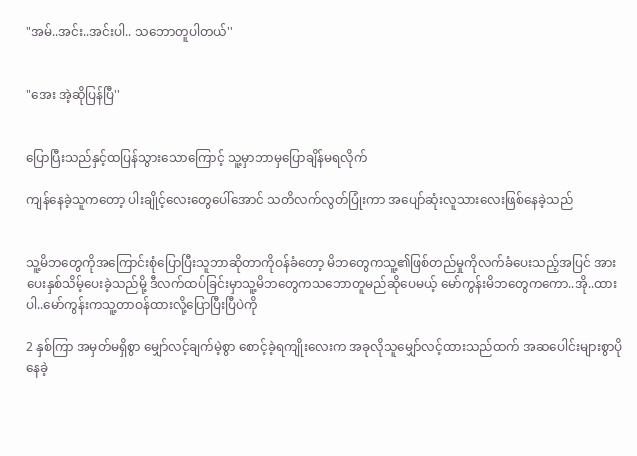"အမ်..အင်း..အင်းပါ.. သဘောတူပါတယ်''


"အေး အဲ့ဆိုပြန်ပြီ''


ပြောပြီးသည်နှင့်ထပြန်သွားသောကြောင့် သူ့မှာဘာမှပြောချိန်မရလိုက်

ကျန်နေခဲ့သူကတော့ ပါးချိုင့်လေးတွေပေါ်အောင် သတိလက်လွတ်ပြုံးကာ အပျော်ဆုံးလူသားလေးဖြစ်နေခဲ့သည်


သူ့မိဘတွေကိုအကြောင်းစုံပြောပြီးသူဘာဆိုတာကိုဝန်ခံတော့ မိဘတွေကသူ့၏ဖြစ်တည်မှုကိုလက်ခံပေးသည့်အပြင် အားပေးနှစ်သိမ့်ပေးခဲ့သည်မို့ ဒီလက်ထပ်ခြင်းမှာသူ့မိဘတွေကသဘောတူမည်ဆိုပေမယ့် မော်ကွန်းမိဘတွေကကော..အို..ထားပါ..မော်ကွန်းကသူ့တာဝန်ထားလို့ပြောပြီးပြီပဲကို

2 နှစ်ကြာ အမှတ်မရှိစွာ မျှော်လင့်ချက်မဲ့စွာ စောင့်ခဲ့ရကျိုးလေးက အခုလိုသူမျှော်လင့်ထားသည်ထက် အဆပေါင်းများစွာပိုနေခဲ့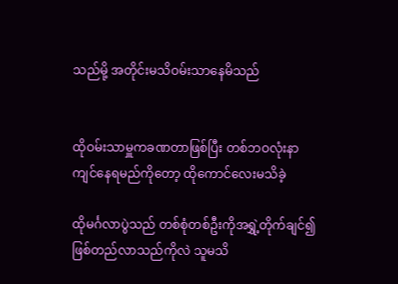သည်မို့ အတိုင်းမသိဝမ်းသာနေမိသည်


ထိုဝမ်းသာမှူကခဏတာဖြစ်ပြီး တစ်ဘဝလုံးနာကျင်နေရမည်ကိုတော့ ထိုကောင်လေးမသိခဲ့

ထိုမင်္ဂလာပွဲသည် တစ်စုံတစ်ဦးကိုအရွှဲ့တိုက်ချင်၍ ဖြစ်တည်လာသည်ကိုလဲ သူမသိ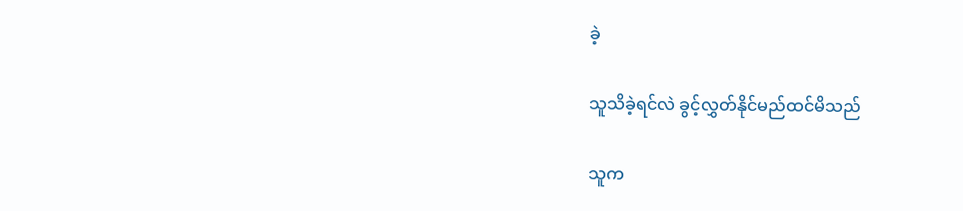ခဲ့

သူသိခဲ့ရင်လဲ ခွင့်လွှတ်နိုင်မည်ထင်မိသည်

သူက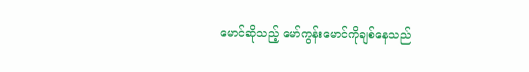မောင်ဆိုသည့် မော်ကွန်းမောင်ကိုချစ်နေသည်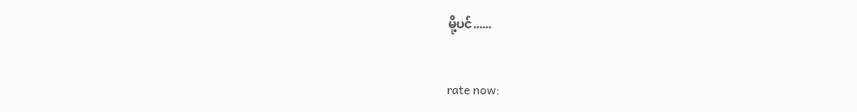မို့ပင်......


rate now: